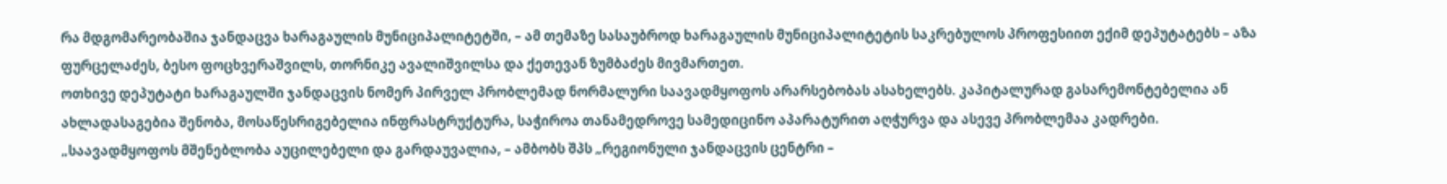რა მდგომარეობაშია ჯანდაცვა ხარაგაულის მუნიციპალიტეტში, – ამ თემაზე სასაუბროდ ხარაგაულის მუნიციპალიტეტის საკრებულოს პროფესიით ექიმ დეპუტატებს – აზა ფურცელაძეს, ბესო ფოცხვერაშვილს, თორნიკე ავალიშვილსა და ქეთევან ზუმბაძეს მივმართეთ.
ოთხივე დეპუტატი ხარაგაულში ჯანდაცვის ნომერ პირველ პრობლემად ნორმალური საავადმყოფოს არარსებობას ასახელებს. კაპიტალურად გასარემონტებელია ან ახლადასაგებია შენობა, მოსაწესრიგებელია ინფრასტრუქტურა, საჭიროა თანამედროვე სამედიცინო აპარატურით აღჭურვა და ასევე პრობლემაა კადრები.
„საავადმყოფოს მშენებლობა აუცილებელი და გარდაუვალია, – ამბობს შპს „რეგიონული ჯანდაცვის ცენტრი –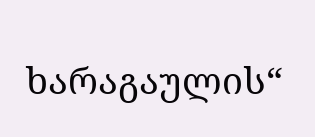ხარაგაულის“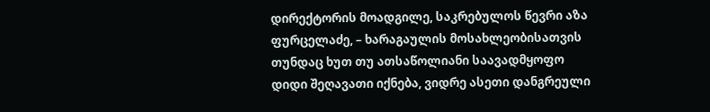დირექტორის მოადგილე, საკრებულოს წევრი აზა ფურცელაძე, – ხარაგაულის მოსახლეობისათვის თუნდაც ხუთ თუ ათსაწოლიანი საავადმყოფო დიდი შეღავათი იქნება, ვიდრე ასეთი დანგრეული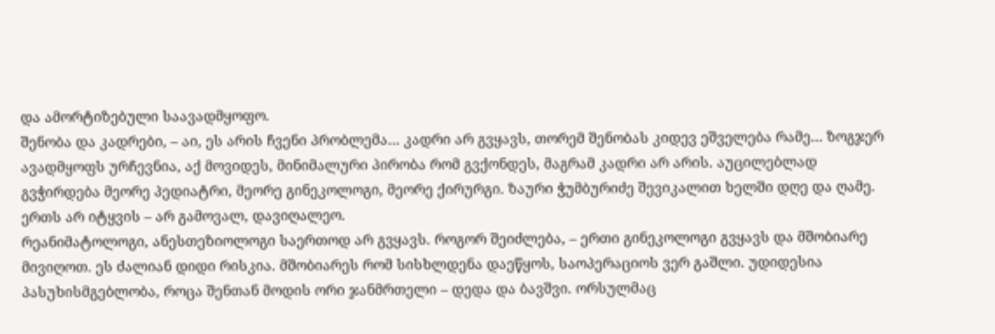და ამორტიზებული საავადმყოფო.
შენობა და კადრები, – აი, ეს არის ჩვენი პრობლემა… კადრი არ გვყავს, თორემ შენობას კიდევ ეშველება რამე… ზოგჯერ ავადმყოფს ურჩევნია, აქ მოვიდეს, მინიმალური პირობა რომ გვქონდეს, მაგრამ კადრი არ არის. აუცილებლად გვჭირდება მეორე პედიატრი, მეორე გინეკოლოგი, მეორე ქირურგი. ზაური ჭუმბურიძე შევიკალით ხელში დღე და ღამე. ერთს არ იტყვის – არ გამოვალ, დავიღალეო.
რეანიმატოლოგი, ანესთეზიოლოგი საერთოდ არ გვყავს. როგორ შეიძლება, – ერთი გინეკოლოგი გვყავს და მშობიარე მივიღოთ. ეს ძალიან დიდი რისკია. მშობიარეს რომ სისხლდენა დაეწყოს, საოპერაციოს ვერ გაშლი. უდიდესია პასუხისმგებლობა, როცა შენთან მოდის ორი ჯანმრთელი – დედა და ბავშვი. ორსულმაც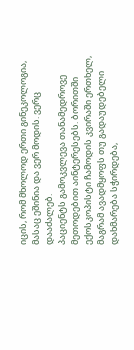იცის, რომ მხოლოდ ერთი გინეკოლოგია, მასაც ეშინია და ვერ მოდის. ვერც დააძალებ.
პაციენტს გამოკვლევა თანამედროვე მეთოდებით აინტერესებს. ბორითში ექოსკოპისტი ჩამოდის კვირაში ერთხელ, მაგრამ ავადმყოფს თუ გადაუდებელი დახმარება სჭირდება,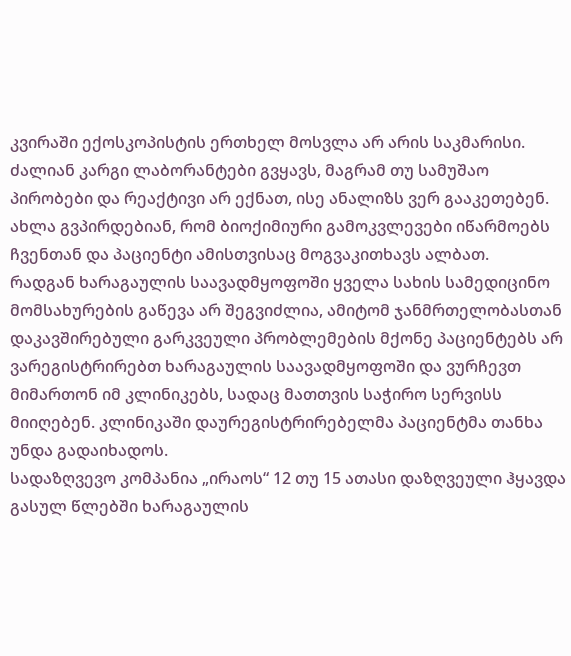კვირაში ექოსკოპისტის ერთხელ მოსვლა არ არის საკმარისი.
ძალიან კარგი ლაბორანტები გვყავს, მაგრამ თუ სამუშაო პირობები და რეაქტივი არ ექნათ, ისე ანალიზს ვერ გააკეთებენ. ახლა გვპირდებიან, რომ ბიოქიმიური გამოკვლევები იწარმოებს ჩვენთან და პაციენტი ამისთვისაც მოგვაკითხავს ალბათ.
რადგან ხარაგაულის საავადმყოფოში ყველა სახის სამედიცინო მომსახურების გაწევა არ შეგვიძლია, ამიტომ ჯანმრთელობასთან დაკავშირებული გარკვეული პრობლემების მქონე პაციენტებს არ ვარეგისტრირებთ ხარაგაულის საავადმყოფოში და ვურჩევთ მიმართონ იმ კლინიკებს, სადაც მათთვის საჭირო სერვისს მიიღებენ. კლინიკაში დაურეგისტრირებელმა პაციენტმა თანხა უნდა გადაიხადოს.
სადაზღვევო კომპანია „ირაოს“ 12 თუ 15 ათასი დაზღვეული ჰყავდა გასულ წლებში ხარაგაულის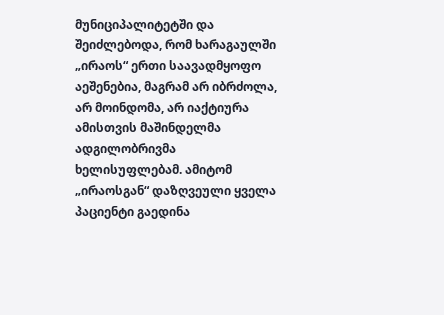მუნიციპალიტეტში და შეიძლებოდა, რომ ხარაგაულში „ირაოს“ ერთი საავადმყოფო აეშენებია, მაგრამ არ იბრძოლა, არ მოინდომა, არ იაქტიურა ამისთვის მაშინდელმა ადგილობრივმა ხელისუფლებამ. ამიტომ „ირაოსგან“ დაზღვეული ყველა პაციენტი გაედინა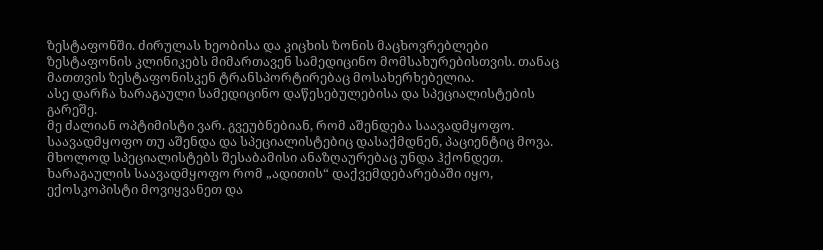ზესტაფონში. ძირულას ხეობისა და კიცხის ზონის მაცხოვრებლები ზესტაფონის კლინიკებს მიმართავენ სამედიცინო მომსახურებისთვის. თანაც მათთვის ზესტაფონისკენ ტრანსპორტირებაც მოსახერხებელია.
ასე დარჩა ხარაგაული სამედიცინო დაწესებულებისა და სპეციალისტების გარეშე.
მე ძალიან ოპტიმისტი ვარ. გვეუბნებიან, რომ აშენდება საავადმყოფო. საავადმყოფო თუ აშენდა და სპეციალისტებიც დასაქმდნენ, პაციენტიც მოვა. მხოლოდ სპეციალისტებს შესაბამისი ანაზღაურებაც უნდა ჰქონდეთ. ხარაგაულის საავადმყოფო რომ „ადითის“ დაქვემდებარებაში იყო, ექოსკოპისტი მოვიყვანეთ და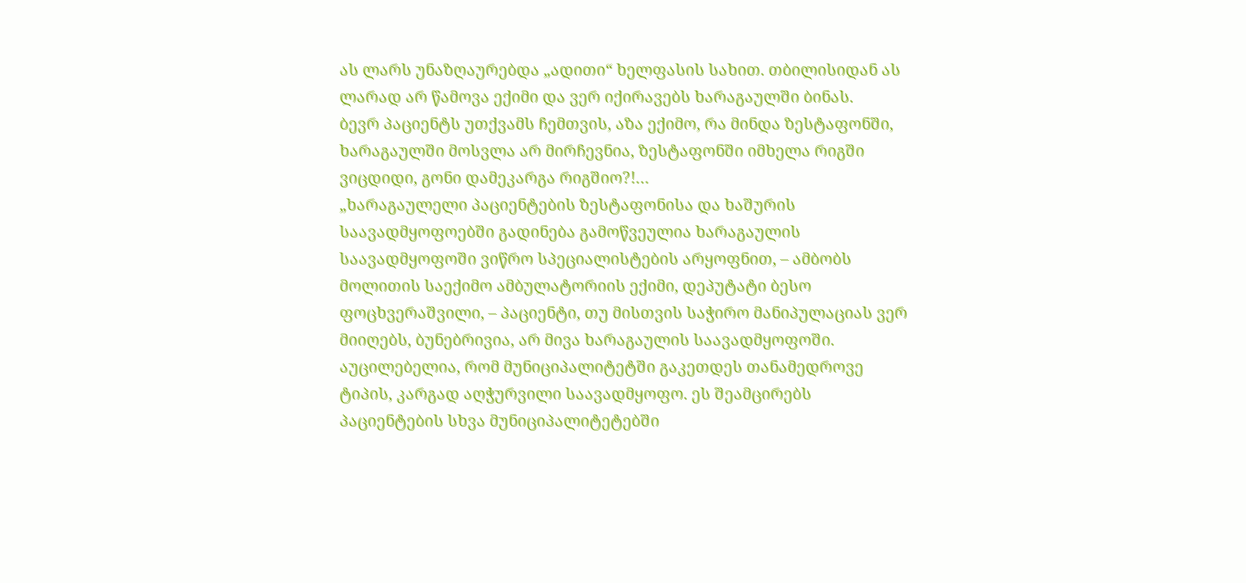ას ლარს უნაზღაურებდა „ადითი“ ხელფასის სახით. თბილისიდან ას ლარად არ წამოვა ექიმი და ვერ იქირავებს ხარაგაულში ბინას.
ბევრ პაციენტს უთქვამს ჩემთვის, აზა ექიმო, რა მინდა ზესტაფონში, ხარაგაულში მოსვლა არ მირჩევნია, ზესტაფონში იმხელა რიგში ვიცდიდი, გონი დამეკარგა რიგშიო?!…
„ხარაგაულელი პაციენტების ზესტაფონისა და ხაშურის საავადმყოფოებში გადინება გამოწვეულია ხარაგაულის საავადმყოფოში ვიწრო სპეციალისტების არყოფნით, – ამბობს მოლითის საექიმო ამბულატორიის ექიმი, დეპუტატი ბესო ფოცხვერაშვილი, – პაციენტი, თუ მისთვის საჭირო მანიპულაციას ვერ მიიღებს, ბუნებრივია, არ მივა ხარაგაულის საავადმყოფოში. აუცილებელია, რომ მუნიციპალიტეტში გაკეთდეს თანამედროვე ტიპის, კარგად აღჭურვილი საავადმყოფო. ეს შეამცირებს პაციენტების სხვა მუნიციპალიტეტებში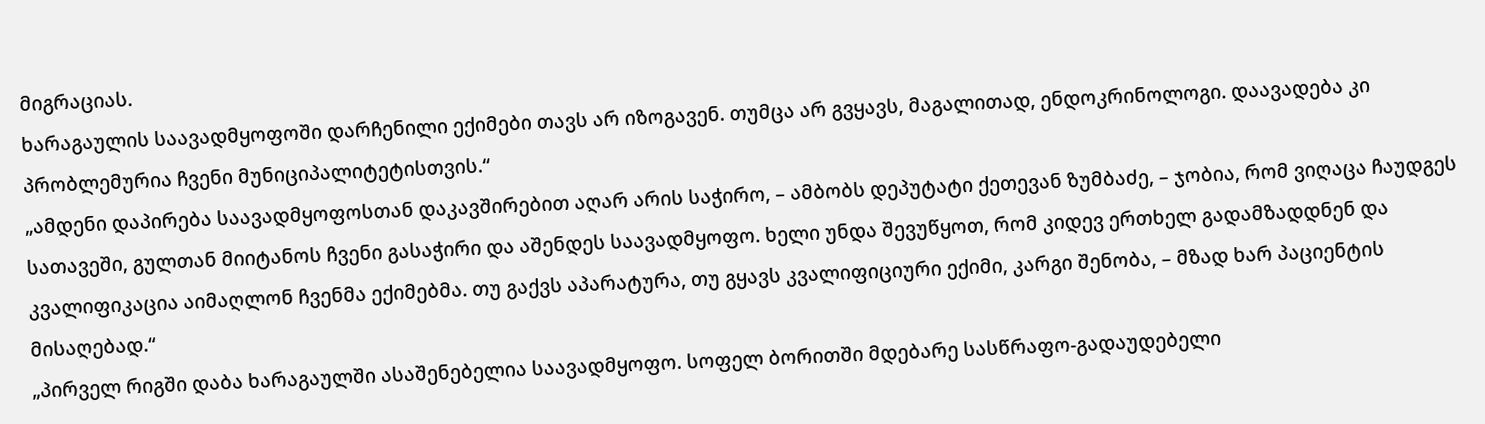მიგრაციას.
ხარაგაულის საავადმყოფოში დარჩენილი ექიმები თავს არ იზოგავენ. თუმცა არ გვყავს, მაგალითად, ენდოკრინოლოგი. დაავადება კი პრობლემურია ჩვენი მუნიციპალიტეტისთვის.“
„ამდენი დაპირება საავადმყოფოსთან დაკავშირებით აღარ არის საჭირო, – ამბობს დეპუტატი ქეთევან ზუმბაძე, – ჯობია, რომ ვიღაცა ჩაუდგეს სათავეში, გულთან მიიტანოს ჩვენი გასაჭირი და აშენდეს საავადმყოფო. ხელი უნდა შევუწყოთ, რომ კიდევ ერთხელ გადამზადდნენ და კვალიფიკაცია აიმაღლონ ჩვენმა ექიმებმა. თუ გაქვს აპარატურა, თუ გყავს კვალიფიციური ექიმი, კარგი შენობა, – მზად ხარ პაციენტის მისაღებად.“
„პირველ რიგში დაბა ხარაგაულში ასაშენებელია საავადმყოფო. სოფელ ბორითში მდებარე სასწრაფო-გადაუდებელი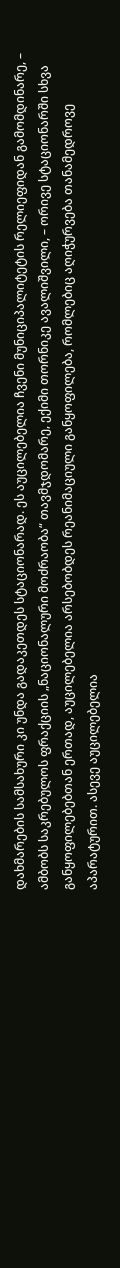დახმარების სამსახური კი უნდა გადაკეთდეს სტაციონარად. ეს აუცილებელია ჩვენი მუნიციპალიტეტის რელიეფიდან გამომდინარე, – ამბობს საკრებულოს ფრაქციის „ნაციონალური მოძრაობა“ თავმჯდომარე, ექიმი თორნიკე ავალიშვილი, – ორივე სტაციონარში სხვა განყოფილებებთან ერთად, აუცილებელია არსებობდეს რეანიმაციული განყოფილება, რომლებიც აღიჭურვება თანამედროვე აპარატურით. ასევე აუცილებელია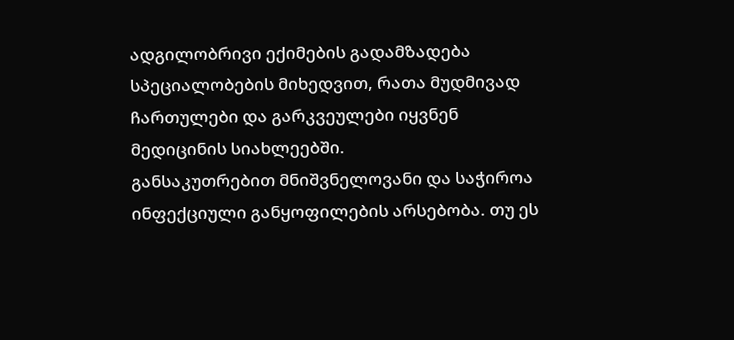ადგილობრივი ექიმების გადამზადება სპეციალობების მიხედვით, რათა მუდმივად ჩართულები და გარკვეულები იყვნენ მედიცინის სიახლეებში.
განსაკუთრებით მნიშვნელოვანი და საჭიროა ინფექციული განყოფილების არსებობა. თუ ეს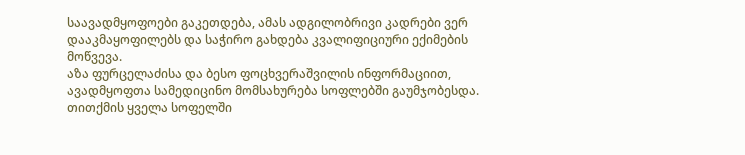საავადმყოფოები გაკეთდება, ამას ადგილობრივი კადრები ვერ დააკმაყოფილებს და საჭირო გახდება კვალიფიციური ექიმების მოწვევა.
აზა ფურცელაძისა და ბესო ფოცხვერაშვილის ინფორმაციით, ავადმყოფთა სამედიცინო მომსახურება სოფლებში გაუმჯობესდა. თითქმის ყველა სოფელში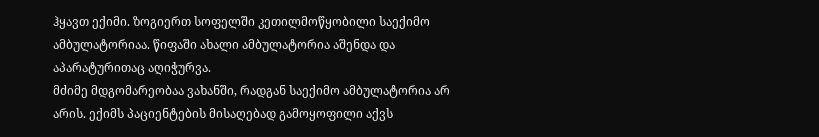ჰყავთ ექიმი. ზოგიერთ სოფელში კეთილმოწყობილი საექიმო ამბულატორიაა. წიფაში ახალი ამბულატორია აშენდა და აპარატურითაც აღიჭურვა.
მძიმე მდგომარეობაა ვახანში, რადგან საექიმო ამბულატორია არ არის. ექიმს პაციენტების მისაღებად გამოყოფილი აქვს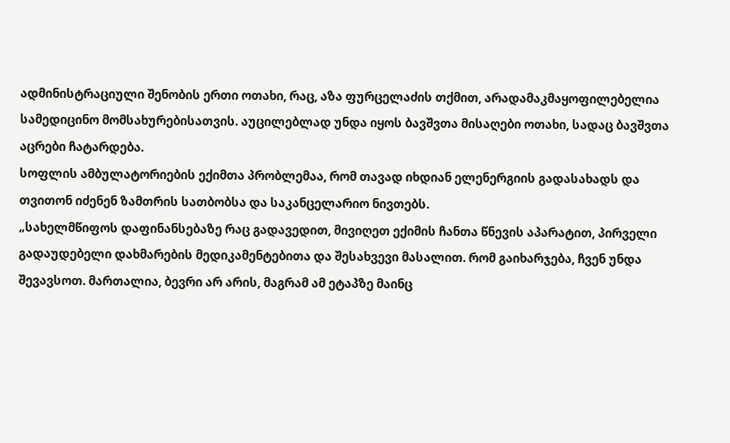ადმინისტრაციული შენობის ერთი ოთახი, რაც, აზა ფურცელაძის თქმით, არადამაკმაყოფილებელია სამედიცინო მომსახურებისათვის. აუცილებლად უნდა იყოს ბავშვთა მისაღები ოთახი, სადაც ბავშვთა აცრები ჩატარდება.
სოფლის ამბულატორიების ექიმთა პრობლემაა, რომ თავად იხდიან ელენერგიის გადასახადს და თვითონ იძენენ ზამთრის სათბობსა და საკანცელარიო ნივთებს.
„სახელმწიფოს დაფინანსებაზე რაც გადავედით, მივიღეთ ექიმის ჩანთა წნევის აპარატით, პირველი გადაუდებელი დახმარების მედიკამენტებითა და შესახვევი მასალით. რომ გაიხარჯება, ჩვენ უნდა შევავსოთ. მართალია, ბევრი არ არის, მაგრამ ამ ეტაპზე მაინც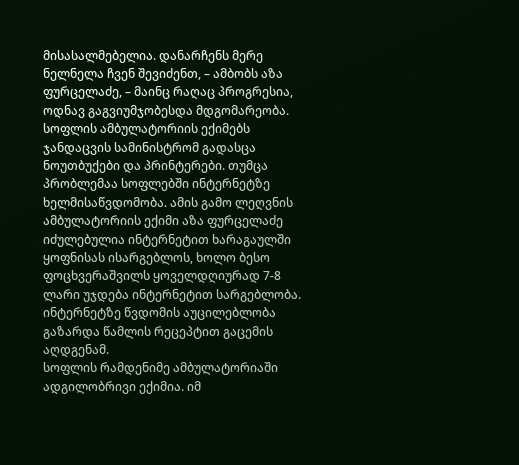მისასალმებელია. დანარჩენს მერე ნელნელა ჩვენ შევიძენთ, – ამბობს აზა ფურცელაძე, – მაინც რაღაც პროგრესია, ოდნავ გაგვიუმჯობესდა მდგომარეობა.
სოფლის ამბულატორიის ექიმებს ჯანდაცვის სამინისტრომ გადასცა ნოუთბუქები და პრინტერები. თუმცა პრობლემაა სოფლებში ინტერნეტზე ხელმისაწვდომობა. ამის გამო ლეღვნის ამბულატორიის ექიმი აზა ფურცელაძე იძულებულია ინტერნეტით ხარაგაულში ყოფნისას ისარგებლოს, ხოლო ბესო ფოცხვერაშვილს ყოველდღიურად 7-8 ლარი უჯდება ინტერნეტით სარგებლობა. ინტერნეტზე წვდომის აუცილებლობა გაზარდა წამლის რეცეპტით გაცემის აღდგენამ.
სოფლის რამდენიმე ამბულატორიაში ადგილობრივი ექიმია. იმ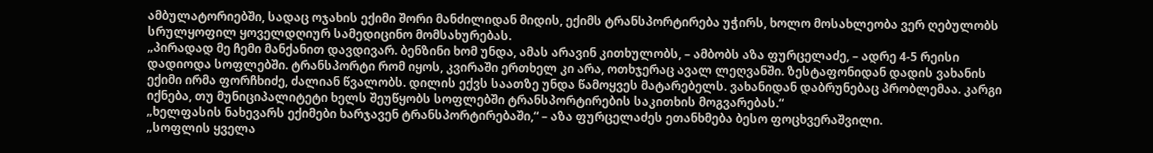ამბულატორიებში, სადაც ოჯახის ექიმი შორი მანძილიდან მიდის, ექიმს ტრანსპორტირება უჭირს, ხოლო მოსახლეობა ვერ ღებულობს სრულყოფილ ყოველდღიურ სამედიცინო მომსახურებას.
„პირადად მე ჩემი მანქანით დავდივარ. ბენზინი ხომ უნდა, ამას არავინ კითხულობს, – ამბობს აზა ფურცელაძე, – ადრე 4-5 რეისი დადიოდა სოფლებში. ტრანსპორტი რომ იყოს, კვირაში ერთხელ კი არა, ოთხჯერაც ავალ ლეღვანში. ზესტაფონიდან დადის ვახანის ექიმი ირმა ფორჩხიძე, ძალიან წვალობს. დილის ექვს საათზე უნდა წამოყვეს მატარებელს. ვახანიდან დაბრუნებაც პრობლემაა. კარგი იქნება, თუ მუნიციპალიტეტი ხელს შეუწყობს სოფლებში ტრანსპორტირების საკითხის მოგვარებას.“
„ხელფასის ნახევარს ექიმები ხარჯავენ ტრანსპორტირებაში,“ – აზა ფურცელაძეს ეთანხმება ბესო ფოცხვერაშვილი.
„სოფლის ყველა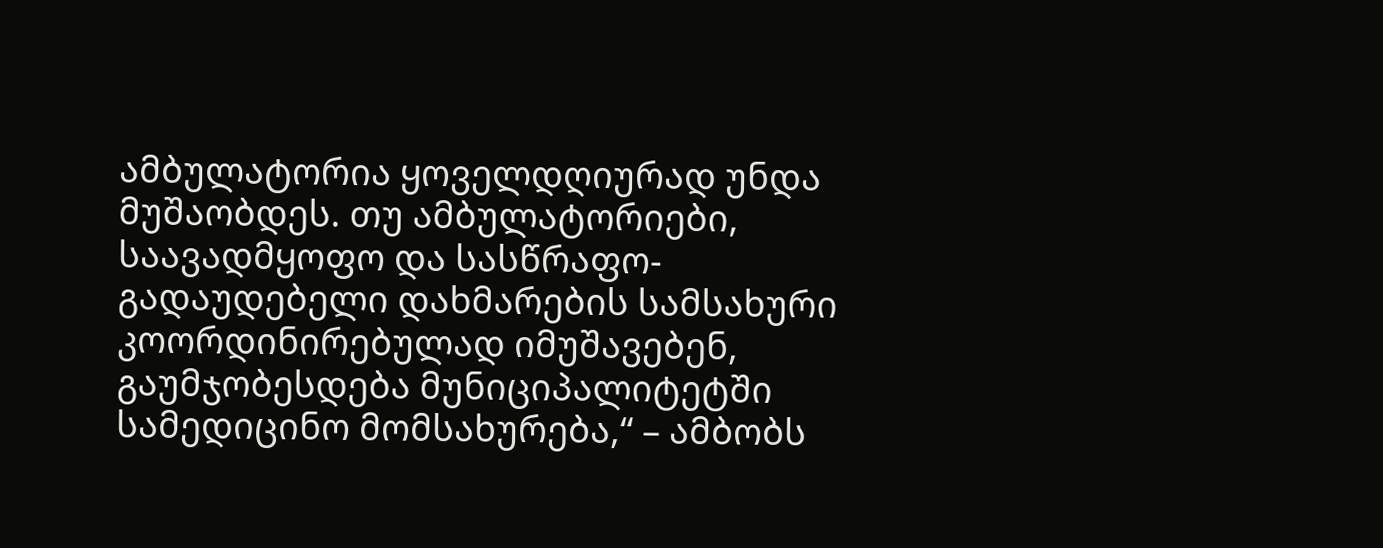ამბულატორია ყოველდღიურად უნდა მუშაობდეს. თუ ამბულატორიები, საავადმყოფო და სასწრაფო-გადაუდებელი დახმარების სამსახური კოორდინირებულად იმუშავებენ, გაუმჯობესდება მუნიციპალიტეტში სამედიცინო მომსახურება,“ – ამბობს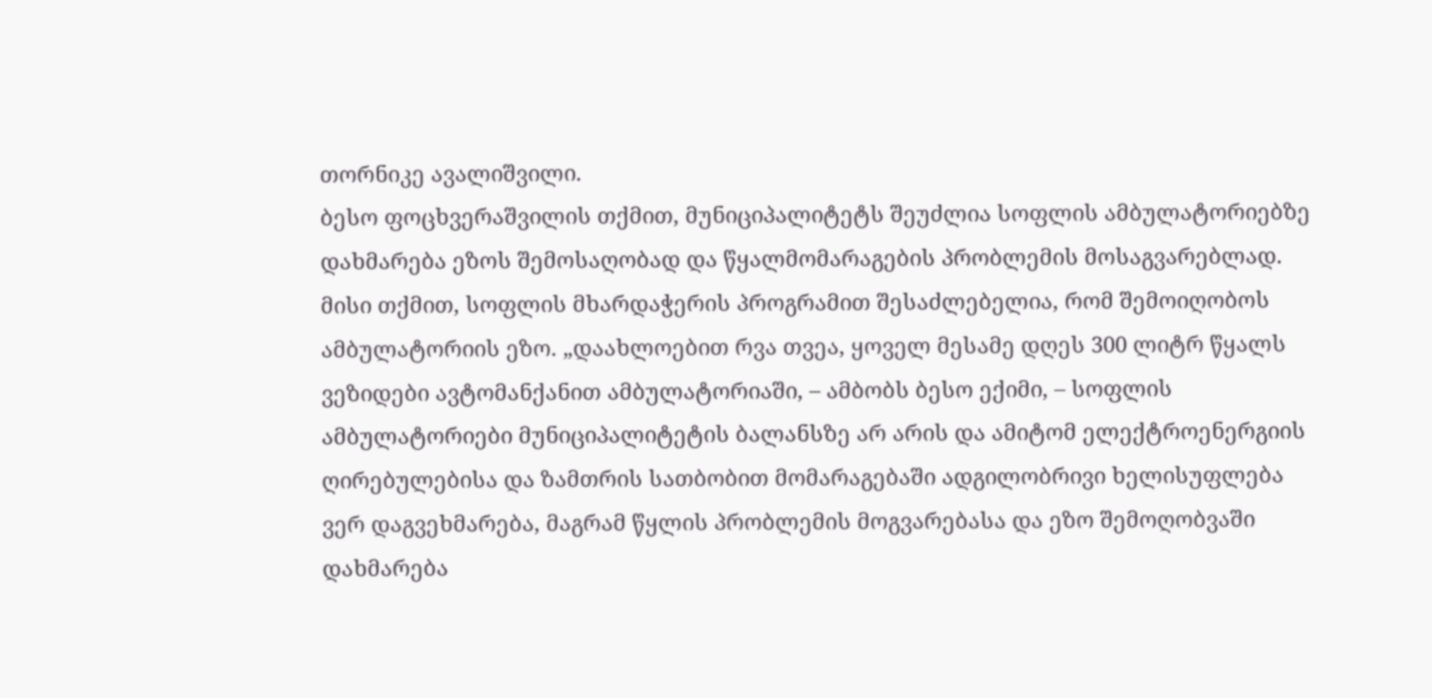თორნიკე ავალიშვილი.
ბესო ფოცხვერაშვილის თქმით, მუნიციპალიტეტს შეუძლია სოფლის ამბულატორიებზე დახმარება ეზოს შემოსაღობად და წყალმომარაგების პრობლემის მოსაგვარებლად. მისი თქმით, სოფლის მხარდაჭერის პროგრამით შესაძლებელია, რომ შემოიღობოს ამბულატორიის ეზო. „დაახლოებით რვა თვეა, ყოველ მესამე დღეს 300 ლიტრ წყალს ვეზიდები ავტომანქანით ამბულატორიაში, – ამბობს ბესო ექიმი, – სოფლის ამბულატორიები მუნიციპალიტეტის ბალანსზე არ არის და ამიტომ ელექტროენერგიის ღირებულებისა და ზამთრის სათბობით მომარაგებაში ადგილობრივი ხელისუფლება ვერ დაგვეხმარება, მაგრამ წყლის პრობლემის მოგვარებასა და ეზო შემოღობვაში დახმარება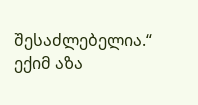შესაძლებელია.“
ექიმ აზა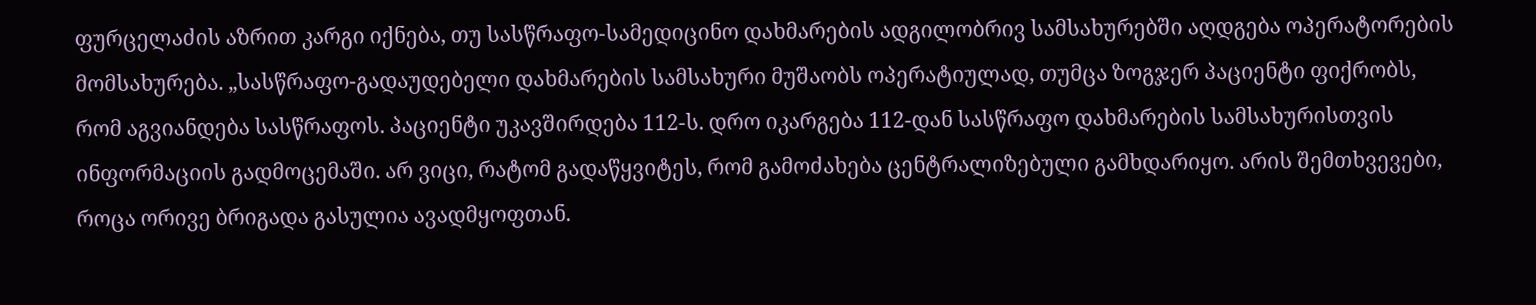ფურცელაძის აზრით კარგი იქნება, თუ სასწრაფო-სამედიცინო დახმარების ადგილობრივ სამსახურებში აღდგება ოპერატორების მომსახურება. „სასწრაფო-გადაუდებელი დახმარების სამსახური მუშაობს ოპერატიულად, თუმცა ზოგჯერ პაციენტი ფიქრობს, რომ აგვიანდება სასწრაფოს. პაციენტი უკავშირდება 112-ს. დრო იკარგება 112-დან სასწრაფო დახმარების სამსახურისთვის ინფორმაციის გადმოცემაში. არ ვიცი, რატომ გადაწყვიტეს, რომ გამოძახება ცენტრალიზებული გამხდარიყო. არის შემთხვევები, როცა ორივე ბრიგადა გასულია ავადმყოფთან.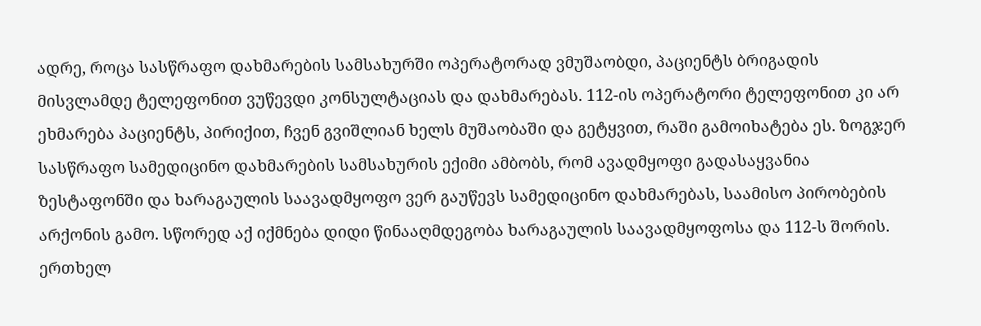ადრე, როცა სასწრაფო დახმარების სამსახურში ოპერატორად ვმუშაობდი, პაციენტს ბრიგადის მისვლამდე ტელეფონით ვუწევდი კონსულტაციას და დახმარებას. 112-ის ოპერატორი ტელეფონით კი არ ეხმარება პაციენტს, პირიქით, ჩვენ გვიშლიან ხელს მუშაობაში და გეტყვით, რაში გამოიხატება ეს. ზოგჯერ სასწრაფო სამედიცინო დახმარების სამსახურის ექიმი ამბობს, რომ ავადმყოფი გადასაყვანია ზესტაფონში და ხარაგაულის საავადმყოფო ვერ გაუწევს სამედიცინო დახმარებას, საამისო პირობების არქონის გამო. სწორედ აქ იქმნება დიდი წინააღმდეგობა ხარაგაულის საავადმყოფოსა და 112-ს შორის. ერთხელ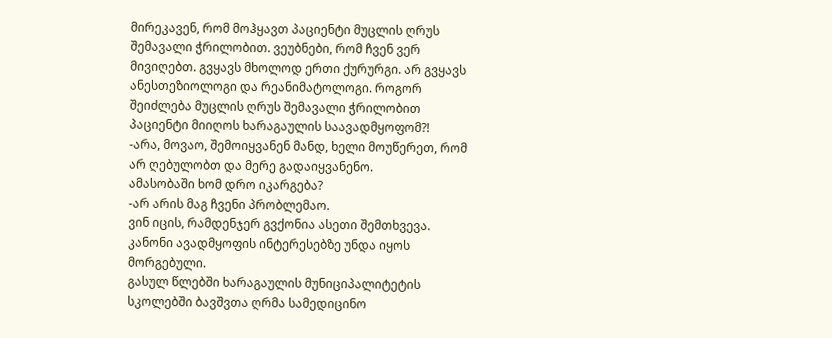მირეკავენ, რომ მოჰყავთ პაციენტი მუცლის ღრუს შემავალი ჭრილობით. ვეუბნები, რომ ჩვენ ვერ მივიღებთ. გვყავს მხოლოდ ერთი ქურურგი. არ გვყავს ანესთეზიოლოგი და რეანიმატოლოგი. როგორ შეიძლება მუცლის ღრუს შემავალი ჭრილობით პაციენტი მიიღოს ხარაგაულის საავადმყოფომ?!
-არა, მოვაო, შემოიყვანენ მანდ, ხელი მოუწერეთ, რომ არ ღებულობთ და მერე გადაიყვანენო.
ამასობაში ხომ დრო იკარგება?
-არ არის მაგ ჩვენი პრობლემაო.
ვინ იცის, რამდენჯერ გვქონია ასეთი შემთხვევა. კანონი ავადმყოფის ინტერესებზე უნდა იყოს მორგებული.
გასულ წლებში ხარაგაულის მუნიციპალიტეტის სკოლებში ბავშვთა ღრმა სამედიცინო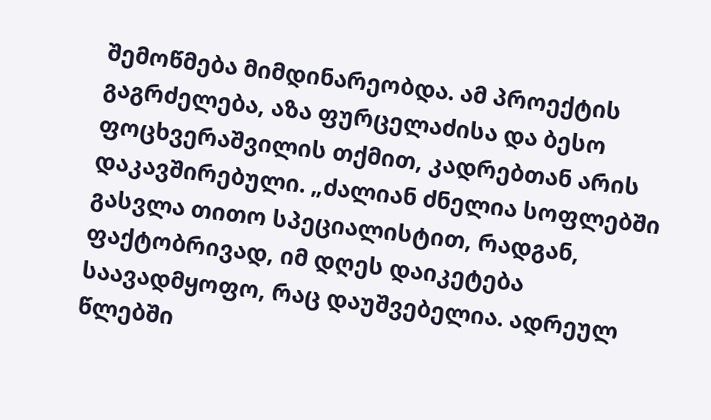შემოწმება მიმდინარეობდა. ამ პროექტის გაგრძელება, აზა ფურცელაძისა და ბესო ფოცხვერაშვილის თქმით, კადრებთან არის დაკავშირებული. „ძალიან ძნელია სოფლებში გასვლა თითო სპეციალისტით, რადგან, ფაქტობრივად, იმ დღეს დაიკეტება საავადმყოფო, რაც დაუშვებელია. ადრეულ წლებში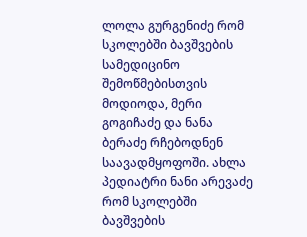ლოლა გურგენიძე რომ სკოლებში ბავშვების სამედიცინო შემოწმებისთვის მოდიოდა, მერი გოგიჩაძე და ნანა ბერაძე რჩებოდნენ საავადმყოფოში. ახლა პედიატრი ნანი არევაძე რომ სკოლებში ბავშვების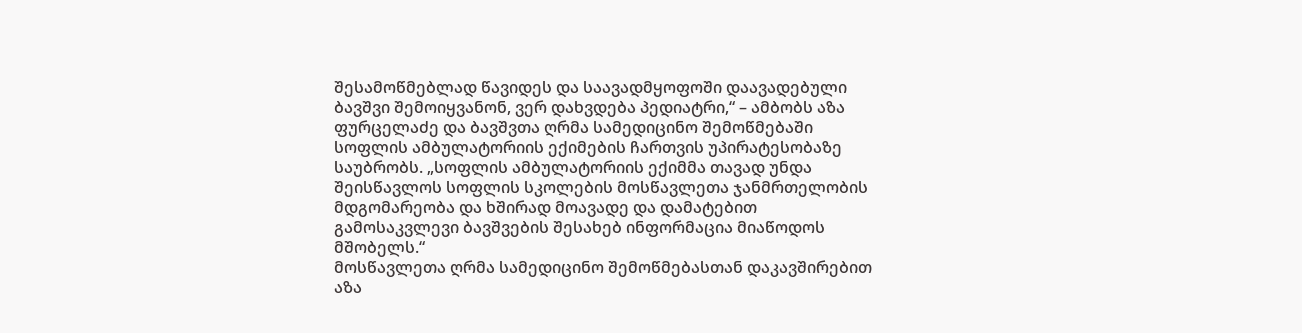შესამოწმებლად წავიდეს და საავადმყოფოში დაავადებული ბავშვი შემოიყვანონ, ვერ დახვდება პედიატრი,“ – ამბობს აზა ფურცელაძე და ბავშვთა ღრმა სამედიცინო შემოწმებაში სოფლის ამბულატორიის ექიმების ჩართვის უპირატესობაზე საუბრობს. „სოფლის ამბულატორიის ექიმმა თავად უნდა შეისწავლოს სოფლის სკოლების მოსწავლეთა ჯანმრთელობის მდგომარეობა და ხშირად მოავადე და დამატებით გამოსაკვლევი ბავშვების შესახებ ინფორმაცია მიაწოდოს მშობელს.“
მოსწავლეთა ღრმა სამედიცინო შემოწმებასთან დაკავშირებით აზა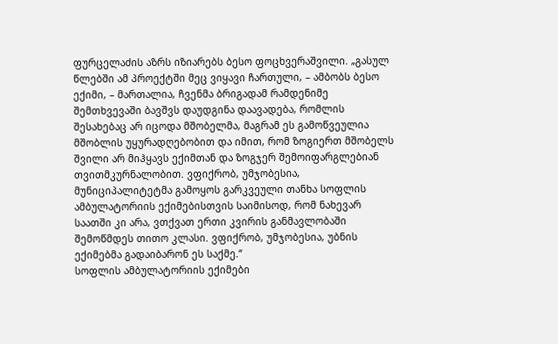ფურცელაძის აზრს იზიარებს ბესო ფოცხვერაშვილი. „გასულ წლებში ამ პროექტში მეც ვიყავი ჩართული, – ამბობს ბესო ექიმი, – მართალია, ჩვენმა ბრიგადამ რამდენიმე შემთხვევაში ბავშვს დაუდგინა დაავადება, რომლის შესახებაც არ იცოდა მშობელმა, მაგრამ ეს გამოწვეულია მშობლის უყურადღებობით და იმით, რომ ზოგიერთ მშობელს შვილი არ მიჰყავს ექიმთან და ზოგჯერ შემოიფარგლებიან თვითმკურნალობით. ვფიქრობ, უმჯობესია, მუნიციპალიტეტმა გამოყოს გარკვეული თანხა სოფლის ამბულატორიის ექიმებისთვის საიმისოდ, რომ ნახევარ საათში კი არა, ვთქვათ ერთი კვირის განმავლობაში შემოწმდეს თითო კლასი. ვფიქრობ, უმჯობესია, უბნის ექიმებმა გადაიბარონ ეს საქმე.“
სოფლის ამბულატორიის ექიმები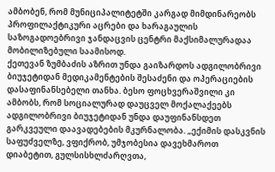ამბობენ, რომ მუნიციპალიტეტში კარგად მიმდინარეობს პროფილაქტიკური აცრები და ხარაგაულის საზოგადოებრივი ჯანდაცვის ცენტრი მაქსიმალურადაა მობილიზებული საამისოდ.
ქეთევან ზუმბაძის აზრით უნდა გაიზარდოს ადგილობრივი ბიუჯეტიდან მედიკამენტების შესაძენი და ოპერაციების დასაფინანსებელი თანხა. ბესო ფოცხვერაშვილი კი ამბობს, რომ სოციალურად დაუცველ მოქალაქეებს ადგილობრივი ბიუჯეტიდან უნდა დაუფინანსდეთ გარკვეული დაავადებების მკურნალობა. „ექიმის დასკვნის საფუძველზე, ვფიქრობ, უმჯობესია დავეხმაროთ დიაბეტით, გულსისხლძარღვთა,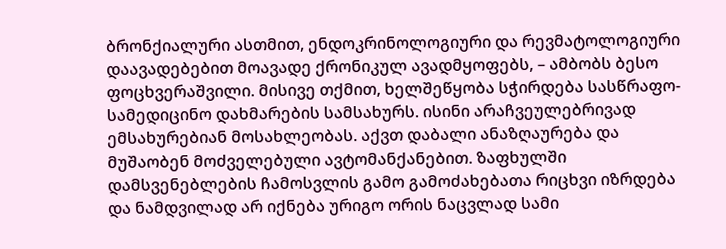ბრონქიალური ასთმით, ენდოკრინოლოგიური და რევმატოლოგიური დაავადებებით მოავადე ქრონიკულ ავადმყოფებს, – ამბობს ბესო ფოცხვერაშვილი. მისივე თქმით, ხელშეწყობა სჭირდება სასწრაფო-სამედიცინო დახმარების სამსახურს. ისინი არაჩვეულებრივად ემსახურებიან მოსახლეობას. აქვთ დაბალი ანაზღაურება და მუშაობენ მოძველებული ავტომანქანებით. ზაფხულში დამსვენებლების ჩამოსვლის გამო გამოძახებათა რიცხვი იზრდება და ნამდვილად არ იქნება ურიგო ორის ნაცვლად სამი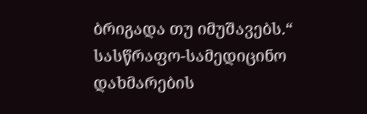ბრიგადა თუ იმუშავებს.“
სასწრაფო-სამედიცინო დახმარების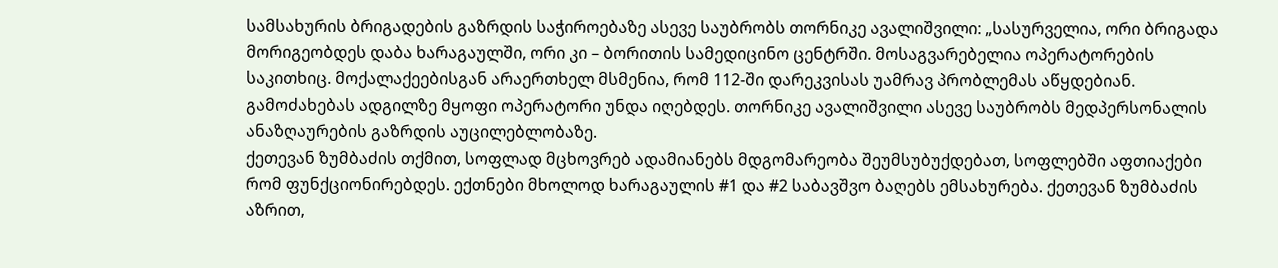სამსახურის ბრიგადების გაზრდის საჭიროებაზე ასევე საუბრობს თორნიკე ავალიშვილი: „სასურველია, ორი ბრიგადა მორიგეობდეს დაბა ხარაგაულში, ორი კი – ბორითის სამედიცინო ცენტრში. მოსაგვარებელია ოპერატორების საკითხიც. მოქალაქეებისგან არაერთხელ მსმენია, რომ 112-ში დარეკვისას უამრავ პრობლემას აწყდებიან. გამოძახებას ადგილზე მყოფი ოპერატორი უნდა იღებდეს. თორნიკე ავალიშვილი ასევე საუბრობს მედპერსონალის ანაზღაურების გაზრდის აუცილებლობაზე.
ქეთევან ზუმბაძის თქმით, სოფლად მცხოვრებ ადამიანებს მდგომარეობა შეუმსუბუქდებათ, სოფლებში აფთიაქები რომ ფუნქციონირებდეს. ექთნები მხოლოდ ხარაგაულის #1 და #2 საბავშვო ბაღებს ემსახურება. ქეთევან ზუმბაძის აზრით,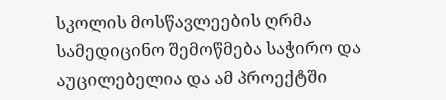სკოლის მოსწავლეების ღრმა სამედიცინო შემოწმება საჭირო და აუცილებელია და ამ პროექტში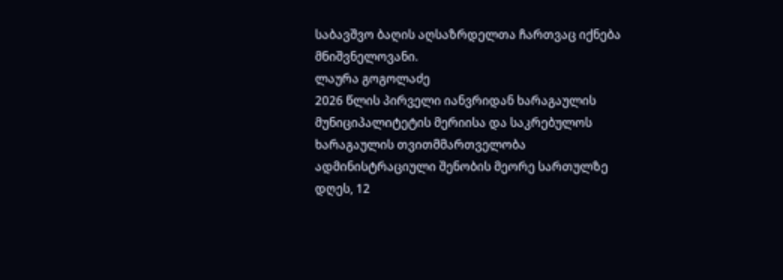საბავშვო ბაღის აღსაზრდელთა ჩართვაც იქნება მნიშვნელოვანი.
ლაურა გოგოლაძე
2026 წლის პირველი იანვრიდან ხარაგაულის მუნიციპალიტეტის მერიისა და საკრებულოს
ხარაგაულის თვითმმართველობა ადმინისტრაციული შენობის მეორე სართულზე
დღეს, 12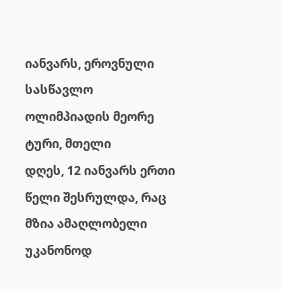იანვარს, ეროვნული სასწავლო ოლიმპიადის მეორე ტური, მთელი
დღეს, 12 იანვარს ერთი წელი შესრულდა, რაც მზია ამაღლობელი უკანონოდ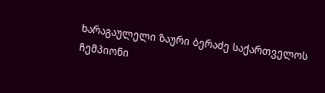ხარაგაულელი ზაური ბერაძე საქართველოს ჩემპიონი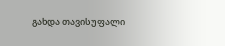გახდა თავისუფალი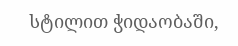სტილით ჭიდაობაში,